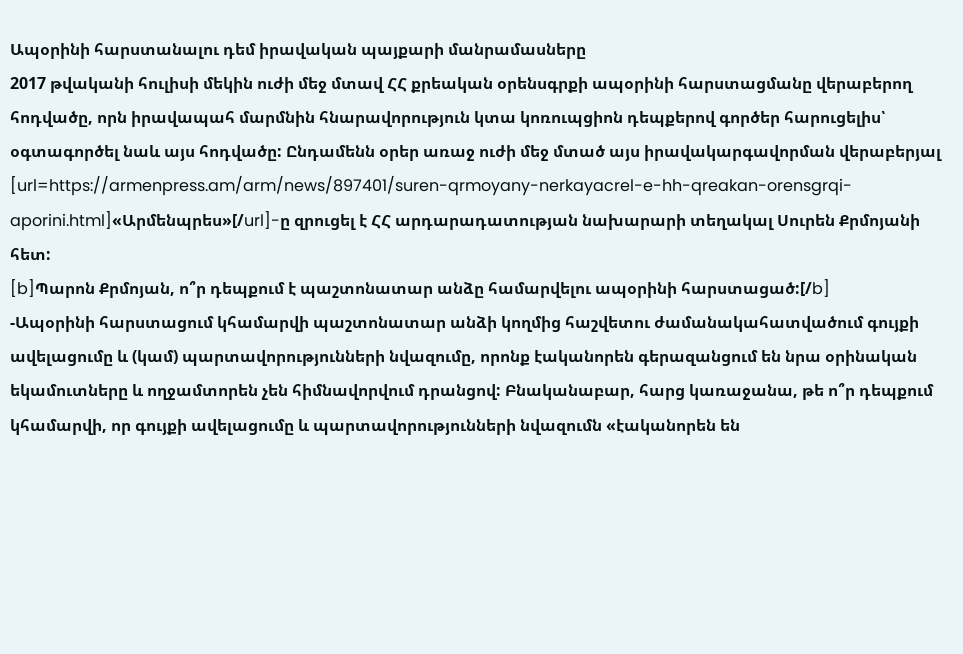Ապօրինի հարստանալու դեմ իրավական պայքարի մանրամասները
2017 թվականի հուլիսի մեկին ուժի մեջ մտավ ՀՀ քրեական օրենսգրքի ապօրինի հարստացմանը վերաբերող հոդվածը, որն իրավապահ մարմնին հնարավորություն կտա կոռուպցիոն դեպքերով գործեր հարուցելիս՝ օգտագործել նաև այս հոդվածը: Ընդամենն օրեր առաջ ուժի մեջ մտած այս իրավակարգավորման վերաբերյալ [url=https://armenpress.am/arm/news/897401/suren-qrmoyany-nerkayacrel-e-hh-qreakan-orensgrqi-aporini.html]«Արմենպրես»[/url]-ը զրուցել է ՀՀ արդարադատության նախարարի տեղակալ Սուրեն Քրմոյանի հետ:
[b]Պարոն Քրմոյան, ո՞ր դեպքում է պաշտոնատար անձը համարվելու ապօրինի հարստացած:[/b]
-Ապօրինի հարստացում կհամարվի պաշտոնատար անձի կողմից հաշվետու ժամանակահատվածում գույքի ավելացումը և (կամ) պարտավորությունների նվազումը, որոնք էականորեն գերազանցում են նրա օրինական եկամուտները և ողջամտորեն չեն հիմնավորվում դրանցով: Բնականաբար, հարց կառաջանա, թե ո՞ր դեպքում կհամարվի, որ գույքի ավելացումը և պարտավորությունների նվազումն «էականորեն են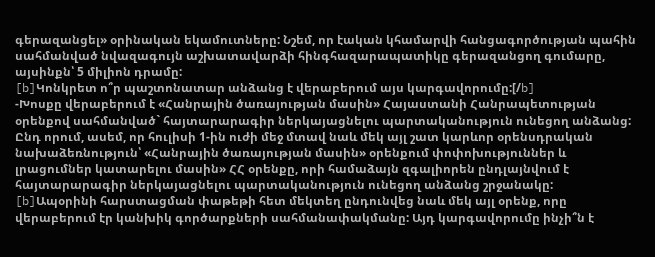գերազանցել» օրինական եկամուտները: Նշեմ, որ էական կհամարվի հանցագործության պահին սահմանված նվազագույն աշխատավարձի հինգհազարապատիկը գերազանցող գումարը, այսինքն՝ 5 միլիոն դրամը:
[b]Կոնկրետ ո՞ր պաշտոնատար անձանց է վերաբերում այս կարգավորումը:[/b]
-Խոսքը վերաբերում է «Հանրային ծառայության մասին» Հայաստանի Հանրապետության օրենքով սահմանված` հայտարարագիր ներկայացնելու պարտականություն ունեցող անձանց: Ընդ որում, ասեմ, որ հուլիսի 1-ին ուժի մեջ մտավ նաև մեկ այլ շատ կարևոր օրենսդրական նախաձեռնություն՝ «Հանրային ծառայության մասին» օրենքում փոփոխություններ և լրացումներ կատարելու մասին» ՀՀ օրենքը, որի համաձայն զգալիորեն ընդլայնվում է հայտարարագիր ներկայացնելու պարտականություն ունեցող անձանց շրջանակը:
[b]Ապօրինի հարստացման փաթեթի հետ մեկտեղ ընդունվեց նաև մեկ այլ օրենք, որը վերաբերում էր կանխիկ գործարքների սահմանափակմանը: Այդ կարգավորումը ինչի՞ն է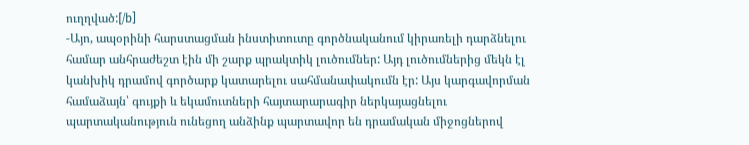ուղղված:[/b]
-Այո, ապօրինի հարստացման ինստիտուտը գործնականում կիրառելի դարձնելու համար անհրաժեշտ էին մի շարք պրակտիկ լուծումներ: Այդ լուծումներից մեկն էլ կանխիկ դրամով գործարք կատարելու սահմանափակումն էր: Այս կարգավորման համաձայն՝ գույքի և եկամուտների հայտարարագիր ներկայացնելու պարտականություն ունեցող անձինք պարտավոր են դրամական միջոցներով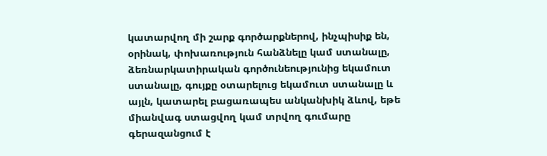կատարվող մի շարք գործարքներով, ինչպիսիք են, օրինակ, փոխառություն հանձնելը կամ ստանալը, ձեռնարկատիրական գործունեությունից եկամուտ ստանալը, գույքը օտարելուց եկամուտ ստանալը և այլն, կատարել բացառապես անկանխիկ ձևով, եթե միանվագ ստացվող կամ տրվող գումարը գերազանցում է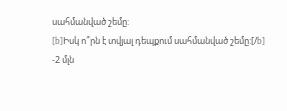սահմանված շեմը:
[b]Իսկ ո՞րն է տվյալ դեպքում սահմանված շեմը:[/b]
-2 մլն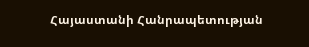Հայաստանի Հանրապետության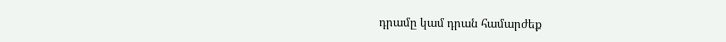դրամը կամ դրան համարժեք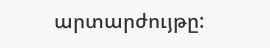արտարժույթը: